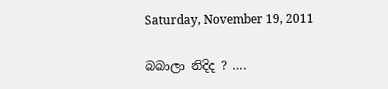Saturday, November 19, 2011

බබාලා නිදිද ? ….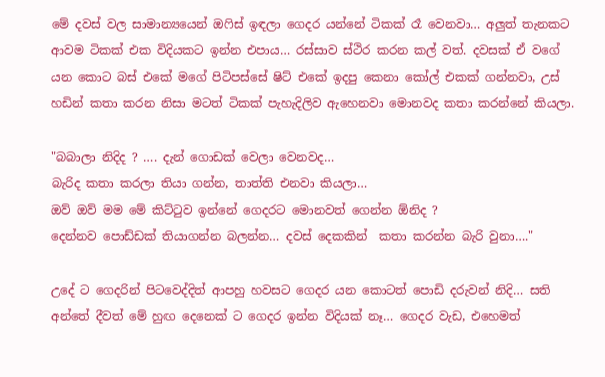මේ දවස් වල සාමාන්‍යයෙන් ඔෆිස් ඉඳලා ගෙදර යන්නේ ටිකක් රෑ වෙනවා… අලුත් තැනකට ආවම ටිකක් එක විදියකට ඉන්න එපාය… රස්සාව ස්ථිර කරන කල් වත්. දවසක් ඒ වගේ යන කොට බස් එකේ මගේ පිටිපස්සේ ෂිට් එකේ ඉදපු කෙනා කෝල් එකක් ගන්නවා, උස් හඩින් කතා කරන නිසා මටත් ටිකක් පැහැදිලිව ඇහෙනවා මොනවද කතා කරන්නේ කියලා.

"බබාලා නිදිද ? …. දැන් ගොඩක් වෙලා වෙනවද…
බැරිද කතා කරලා තියා ගන්න, තාත්ති එනවා කියලා…
ඔව් ඔව් මම මේ කිට්ටුව ඉන්නේ ගෙදරට මොනවත් ගෙන්න ඕනිද ?
දෙන්නව පොඩ්ඩක් තියාගන්න බලන්න… දවස් දෙකකින්  කතා කරන්න බැරි වුනා…."

උදේ ට ගෙදරින් පිටවෙද්දිත් ආපහු හවසට ගෙදර යන කොටත් පොඩි දරුවන් නිදි… සති අන්තේ දීවත් මේ හුඟ දෙනෙක් ට ගෙදර ඉන්න විදියක් නෑ… ගෙදර වැඩ, එහෙමත්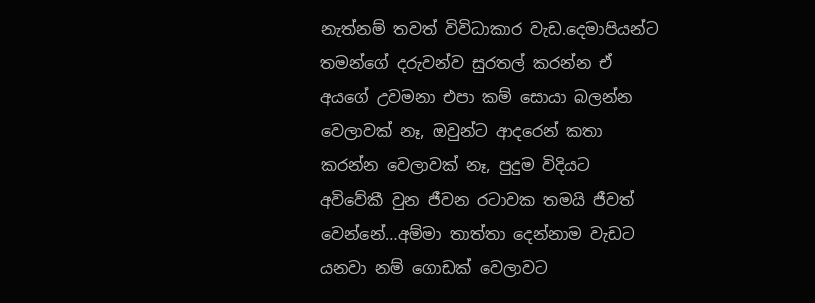නැත්නම් තවත් විවිධාකාර වැඩ.දෙමාපියන්ට තමන්ගේ දරුවන්ව සුරතල් කරන්න ඒ අයගේ උවමනා එපා කම් සොයා බලන්න වෙලාවක් නෑ, ඔවුන්ට ආදරෙන් කතා කරන්න වෙලාවක් නෑ, පුදුම විදියට අවිවේකී වුන ජීවන රටාවක තමයි ජීවත් වෙන්නේ…අම්මා තාත්තා දෙන්නාම වැඩට යනවා නම් ගොඩක් වෙලාවට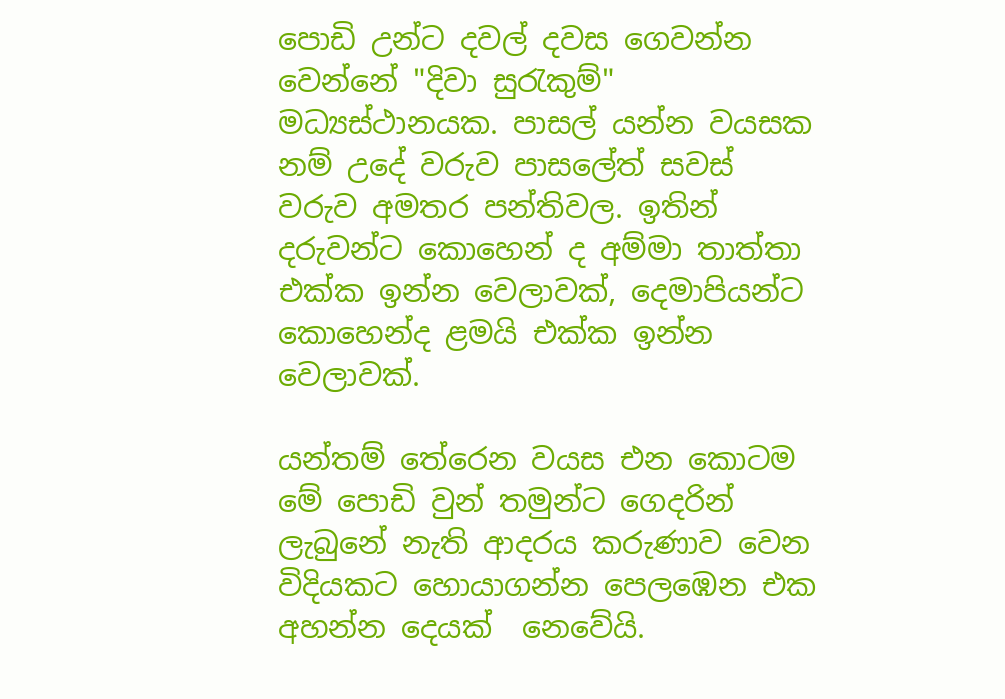පොඩි උන්ට දවල් දවස ගෙවන්න වෙන්නේ "දිවා සුරැකුම්" මධ්‍යස්ථානයක. පාසල් යන්න වයසක නම් උදේ වරුව පාසලේත් සවස් වරුව අමතර පන්තිවල. ඉතින් දරුවන්ට කොහෙන් ද අම්මා තාත්තා එක්ක ඉන්න වෙලාවක්, දෙමාපියන්ට කොහෙන්ද ළමයි එක්ක ඉන්න වෙලාවක්.

යන්තම් තේරෙන වයස එන කොටම මේ පොඩි වුන් තමුන්ට ගෙදරින් ලැබුනේ නැති ආදරය කරුණාව වෙන විදියකට හොයාගන්න පෙලඹෙන එක අහන්න දෙයක්  නෙවේයි.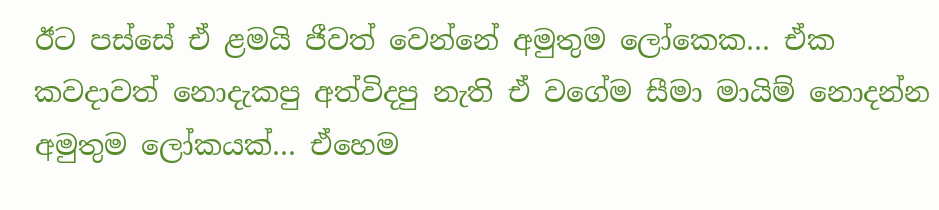ඊට පස්සේ ඒ ළමයි ජීවත් වෙන්නේ අමුතුම ලෝකෙක… ඒක කවදාවත් නොදැකපු අත්විදපු නැති ඒ වගේම සීමා මායිම් නොදන්න අමුතුම ලෝකයක්… ඒහෙම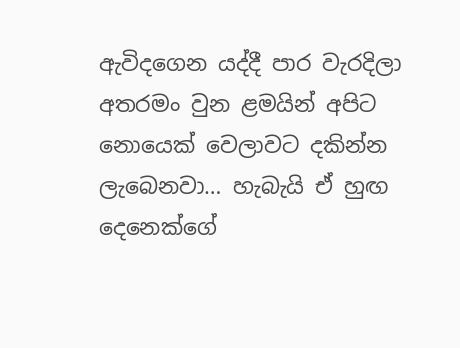ඇවිදගෙන යද්දී පාර වැරදිලා අතරමං වුන ළමයින් අපිට නොයෙක් වෙලාවට දකින්න ලැබෙනවා… හැබැයි ඒ හුඟ දෙනෙක්ගේ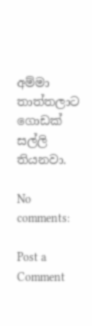අම්මා තාත්තලාට ගොඩක් සල්ලි තියනවා.

No comments:

Post a Comment